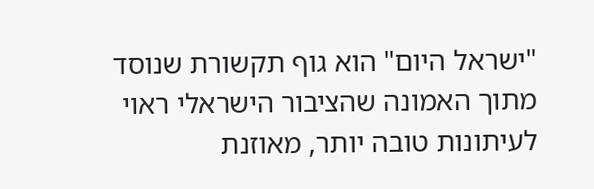"ישראל היום" הוא גוף תקשורת שנוסד מתוך האמונה שהציבור הישראלי ראוי לעיתונות טובה יותר, מאוזנת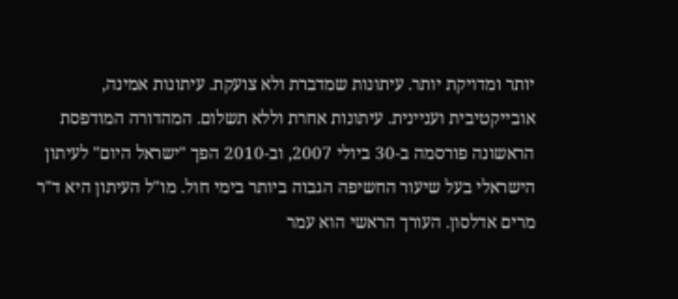יותר ומדויקת יותר. עיתונות שמדברת ולא צועקת. עיתונות אמינה, אובייקטיבית ועניינית. עיתונות אחרת וללא תשלום. המהדורה המודפסת הראשונה פורסמה ב-30 ביולי 2007, וב-2010 הפך "ישראל היום" לעיתון הישראלי בעל שיעור החשיפה הגבוה ביותר בימי חול. מו"ל העיתון היא ד"ר מרים אדלסון. העורך הראשי הוא עמר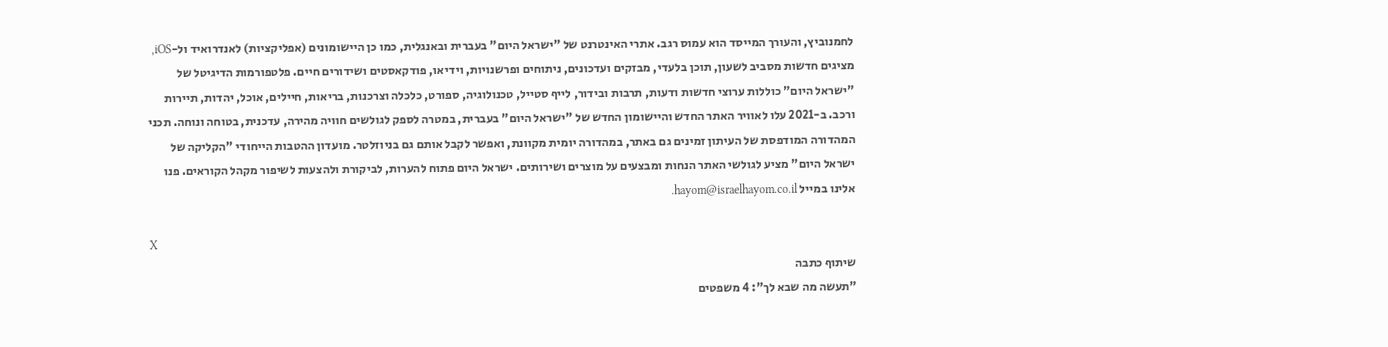לחמנוביץ, והעורך המייסד הוא עמוס רגב. אתרי האינטרנט של "ישראל היום" בעברית ובאנגלית, כמו כן היישומונים (אפליקציות) לאנדרואיד ול-iOS, מציגים חדשות מסביב לשעון, תוכן בלעדי, מבזקים ועדכונים, ניתוחים ופרשנויות, וידיאו, פודקאסטים ושידורים חיים. פלטפורמות הדיגיטל של "ישראל היום" כוללות ערוצי חדשות ודעות, תרבות ובידור, לייף סטייל, טכנולוגיה, ספורט, כלכלה וצרכנות, בריאות, חיילים, אוכל, יהדות, תיירות ורכב. ב-2021 עלו לאוויר האתר החדש והיישומון החדש של "ישראל היום" בעברית, במטרה לספק לגולשים חוויה מהירה, עדכנית, בטוחה ונוחה. תכני המהדורה המודפסת של העיתון זמינים גם באתר, במהדורה יומית מקוונת, ואפשר לקבל אותם גם בניוזלטר. מועדון ההטבות הייחודי "הקליקה של ישראל היום" מציע לגולשי האתר הנחות ומבצעים על מוצרים ושירותים. ישראל היום פתוח להערות, לביקורת ולהצעות לשיפור מקהל הקוראים. פנו אלינו במייל hayom@israelhayom.co.il.

X
שיתוף כתבה
"תעשה מה שבא לך": 4 משפטים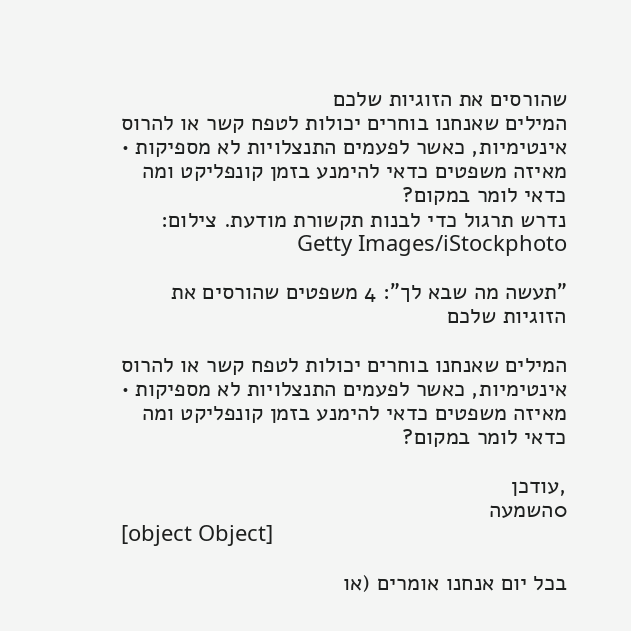שהורסים את הזוגיות שלכם
המילים שאנחנו בוחרים יכולות לטפח קשר או להרוס אינטימיות, כאשר לפעמים התנצלויות לא מספיקות • מאיזה משפטים כדאי להימנע בזמן קונפליקט ומה כדאי לומר במקום?
נדרש תרגול כדי לבנות תקשורת מודעת. צילום: Getty Images/iStockphoto

"תעשה מה שבא לך": 4 משפטים שהורסים את הזוגיות שלכם

המילים שאנחנו בוחרים יכולות לטפח קשר או להרוס אינטימיות, כאשר לפעמים התנצלויות לא מספיקות • מאיזה משפטים כדאי להימנע בזמן קונפליקט ומה כדאי לומר במקום?

,עודכן
0השמעה
[object Object]

בכל יום אנחנו אומרים (או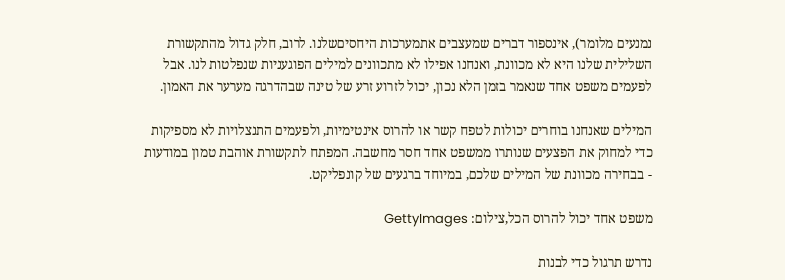נמנעים מלומר), אינספור דברים שמעצבים אתמערכות היחסיםשלנו. לרוב, חלק גדול מהתקשורת השלילית שלנו היא לא מכוונת, ואנחנו אפילו לא מתכוונים למילים הפוגעניות שנפלטות לנו. אבל לפעמים משפט אחד שנאמר בזמן הלא נכון, יכול לזרוע זרע של טינה שבהדרגה מערער את האמון.

המילים שאנחנו בוחרים יכולות לטפח קשר או להרוס אינטימיות, ולפעמים התנצלויות לא מספיקות כדי למחוק את הפצעים שנותרו ממשפט אחד חסר מחשבה. המפתח לתקשורת אוהבת טמון במודעות - בבחירה מכוונת של המילים שלכם, במיוחד ברגעים של קונפליקט.

משפט אחד יכול להרוס הכל,צילום: GettyImages

נדרש תרגול כדי לבנות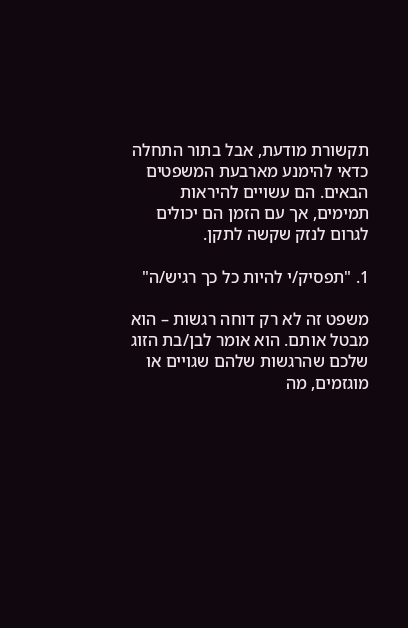תקשורת מודעת, אבל בתור התחלה כדאי להימנע מארבעת המשפטים הבאים. הם עשויים להיראות תמימים, אך עם הזמן הם יכולים לגרום לנזק שקשה לתקן.

1. "תפסיק/י להיות כל כך רגיש/ה"

משפט זה לא רק דוחה רגשות – הוא מבטל אותם. הוא אומר לבן/בת הזוג שלכם שהרגשות שלהם שגויים או מוגזמים, מה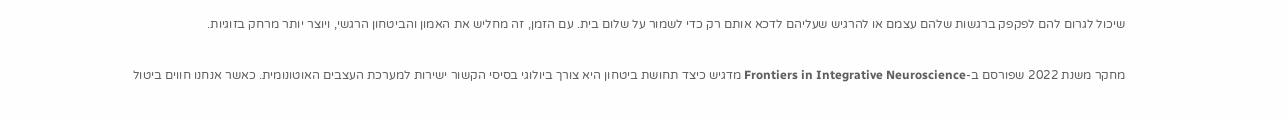שיכול לגרום להם לפקפק ברגשות שלהם עצמם או להרגיש שעליהם לדכא אותם רק כדי לשמור על שלום בית. עם הזמן, זה מחליש את האמון והביטחון הרגשי, ויוצר יותר מרחק בזוגיות.

מחקר משנת 2022 שפורסם ב-Frontiers in Integrative Neuroscience מדגיש כיצד תחושת ביטחון היא צורך ביולוגי בסיסי הקשור ישירות למערכת העצבים האוטונומית. כאשר אנחנו חווים ביטול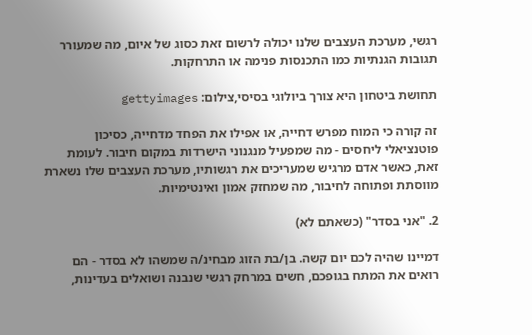רגשי, מערכת העצבים שלנו יכולה לרשום זאת כסוג של איום, מה שמעורר תגובות הגנתיות כמו התכנסות פנימה או התרחקות.

תחושת ביטחון היא צורך ביולוגי בסיסי,צילום: gettyimages

זה קורה כי המוח מפרש דחייה, או אפילו את הפחד מדחייה, כסיכון פוטנציאלי ליחסים - מה שמפעיל מנגנוני הישרדות במקום חיבור. לעומת זאת, כאשר אדם מרגיש שמעריכים את רגשותיו, מערכת העצבים שלו נשארת מווסתת ופתוחה לחיבור, מה שמחזק אמון ואינטימיות.

2. "אני בסדר" (כשאתם לא)

דמיינו שהיה לכם יום קשה. בן/בת הזוג מבחינ/ה שמשהו לא בסדר - הם רואים את המתח בגופכם, חשים במרחק רגשי שנבנה ושואלים בעדינות,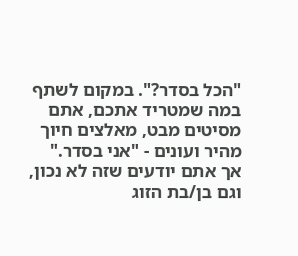"הכל בסדר?". במקום לשתף במה שמטריד אתכם, אתם מסיטים מבט, מאלצים חיוך מהיר ועונים - "אני בסדר." אך אתם יודעים שזה לא נכון, וגם בן/בת הזוג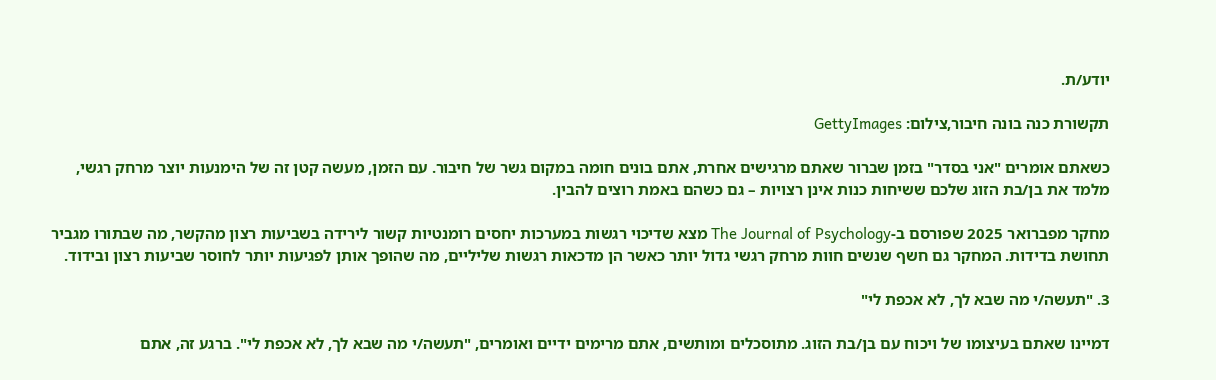יודע/ת.

תקשורת כנה בונה חיבור,צילום: GettyImages

כשאתם אומרים "אני בסדר" בזמן שברור שאתם מרגישים אחרת, אתם בונים חומה במקום גשר של חיבור. עם הזמן, מעשה קטן זה של הימנעות יוצר מרחק רגשי, מלמד את בן/בת הזוג שלכם ששיחות כנות אינן רצויות – גם כשהם באמת רוצים להבין.

מחקר מפברואר 2025 שפורסם ב-The Journal of Psychology מצא שדיכוי רגשות במערכות יחסים רומנטיות קשור לירידה בשביעות רצון מהקשר, מה שבתורו מגביר תחושת בדידות. המחקר גם חשף שנשים חוות מרחק רגשי גדול יותר כאשר הן מדכאות רגשות שליליים, מה שהופך אותן לפגיעות יותר לחוסר שביעות רצון ובידוד.

3. "תעשה/י מה שבא לך, לא אכפת לי"

דמיינו שאתם בעיצומו של ויכוח עם בן/בת הזוג. מתוסכלים ומותשים, אתם מרימים ידיים ואומרים, "תעשה/י מה שבא לך, לא אכפת לי". ברגע זה, אתם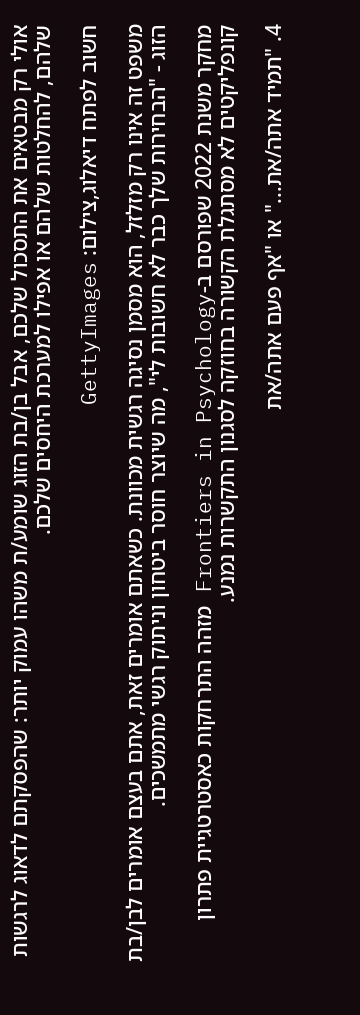אולי רק מבטאים את התסכול שלכם, אבל בן/בת הזוג שומע/ת משהו עמוק יותר: שהפסקתם לדאוג לרגשות שלהם, להחלטות שלהם או אפילו למערכת היחסים שלכם.

חשוב לפתח דיאלוג,צילום: GettyImages

משפט זה אינו רק מזלזל, הוא מסמן נסיגה רגשית מכוונת. כשאתם אומרים זאת, אתם בעצם אומרים לבן/בת הזוג - "הבחירות שלך כבר לא חשובות לי", מה שיוצר חוסר ביטחון וניתוק רגשי מתמשכים.

מחקר משנת 2022 שפורסם ב-Frontiers in Psychology מזהה התרחקות כאסטרטגיית פתרון קונפליקטים לא מסתגלת הקשורה בחוזקה לסגנון התקשרות נמנע.

4. "תמיד אתה/את..." או "אף פעם אתה/את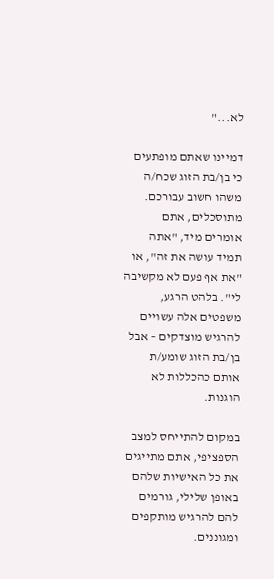לא..."

דמיינו שאתם מופתעים כי בן/בת הזוג שכח/ה משהו חשוב עבורכם. מתוסכלים, אתם אומרים מיד, "אתה תמיד עושה את זה", או "את אף פעם לא מקשיבה לי". בלהט הרגע, משפטים אלה עשויים להרגיש מוצדקים – אבל בן/בת הזוג שומע/ת אותם כהכללות לא הוגנות.

במקום להתייחס למצב הספציפי, אתם מתייגים את כל האישיות שלהם באופן שלילי, גורמים להם להרגיש מותקפים ומגוננים.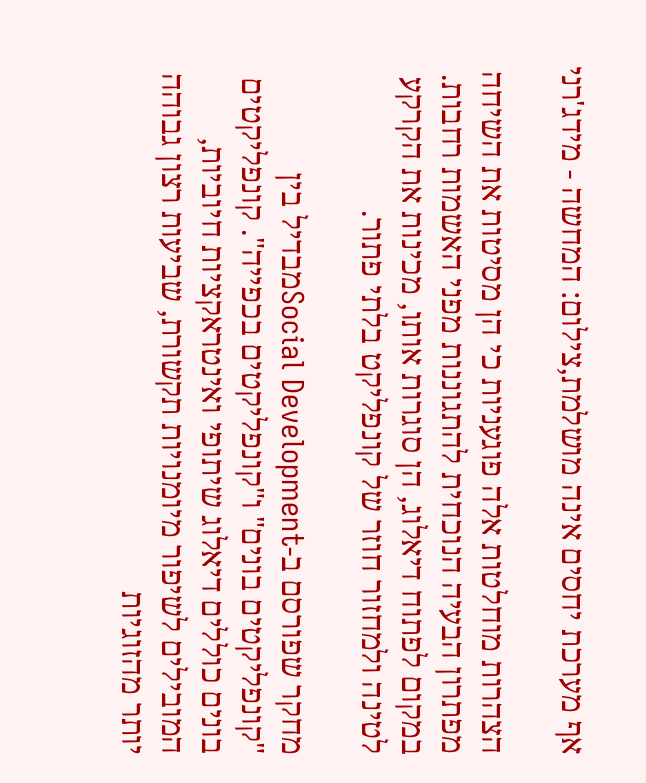אף מערכת יחסים אינה מושלמת,צילום: המחשה - מידג'רני

הצהרות מוחלטות אלה פוגעניות כי הן מסיטות את השיחה מפתרון הבעיה הנוכחית להתגוננות מפני האשמות רחבות. במקום לפתוח דיאלוג, הן סוגרות אותו, מכינות את הקרקע לטינה ולמחזור חוזר של קונפליקט בלתי פתור.

מחקר שפורסם ב-Social Developmentמבדיל בין "קונפליקטים בונים" ו"קונפליקטים בכפייה". קונפליקטים בונים כוללים דיאלוג שיתופי ואינטראקציות חיוביות, המובילים לשיפור מיומנויות תקשורת, שביעות רצון גבוהה יותר מהזוגיות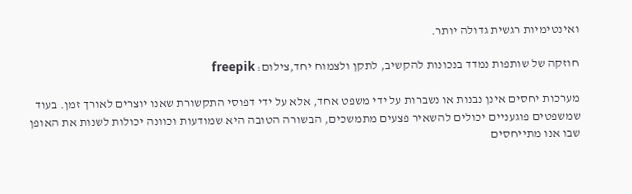ואינטימיות רגשית גדולה יותר.

חוזקה של שותפות נמדד בנכונות להקשיב, לתקן ולצמוח יחד,צילום: freepik

מערכות יחסים אינן נבנות או נשברות על ידי משפט אחד, אלא על ידי דפוסי התקשורת שאנו יוצרים לאורך זמן. בעוד שמשפטים פוגעניים יכולים להשאיר פצעים מתמשכים, הבשורה הטובה היא שמודעות וכוונה יכולות לשנות את האופן שבו אנו מתייחסים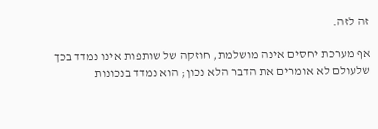זה לזה.

אף מערכת יחסים אינה מושלמת, חוזקה של שותפות אינו נמדד בכך שלעולם לא אומרים את הדבר הלא נכון; הוא נמדד בנכונות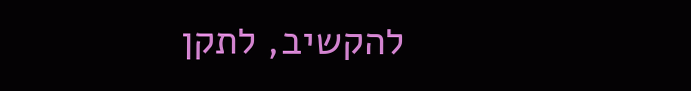להקשיב, לתקן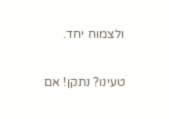ולצמוח יחד.

טעינו? נתקן! אם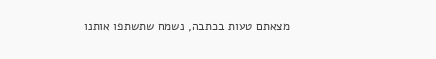מצאתם טעות בכתבה, נשמח שתשתפו אותנו